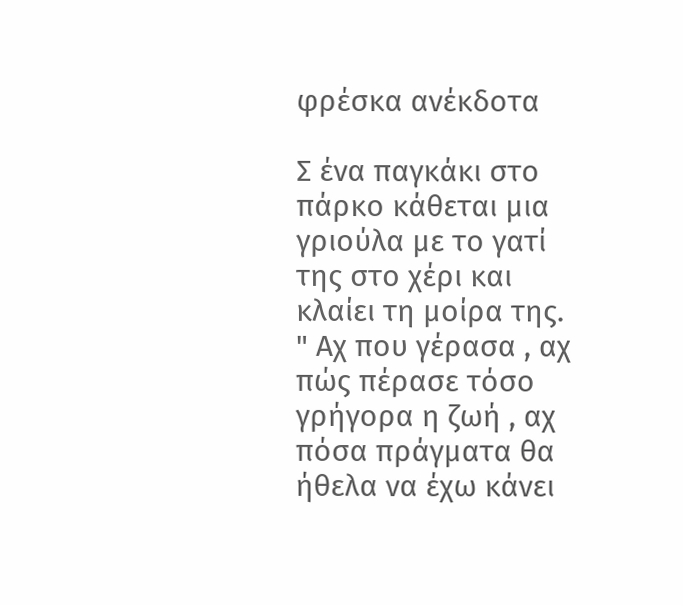φρέσκα ανέκδοτα

Σ ένα παγκάκι στο πάρκο κάθεται μια γριούλα με το γατί της στο χέρι και κλαίει τη μοίρα της.
" Αχ που γέρασα , αχ πώς πέρασε τόσο γρήγορα η ζωή , αχ πόσα πράγματα θα ήθελα να έχω κάνει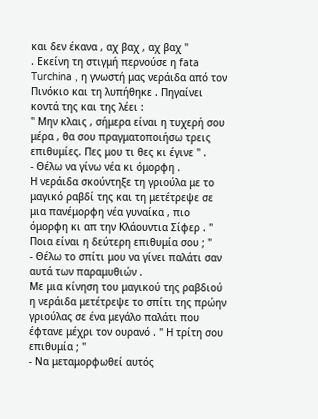και δεν έκανα , αχ βαχ , αχ βαχ "
. Εκείνη τη στιγμή περνούσε η fata Turchina , η γνωστή μας νεράιδα από τον Πινόκιο και τη λυπήθηκε . Πηγαίνει κοντά της και της λέει :
" Μην κλαις , σήμερα είναι η τυχερή σου μέρα , θα σου πραγματοποιήσω τρεις επιθυμίες. Πες μου τι θες κι έγινε " .
- Θέλω να γίνω νέα κι όμορφη .
Η νεράιδα σκούντηξε τη γριούλα με το μαγικό ραβδί της και τη μετέτρεψε σε μια πανέμορφη νέα γυναίκα , πιο όμορφη κι απ την Κλάουντια Σίφερ . " Ποια είναι η δεύτερη επιθυμία σου ; "
- Θέλω το σπίτι μου να γίνει παλάτι σαν αυτά των παραμυθιών .
Με μια κίνηση του μαγικού της ραβδιού η νεράιδα μετέτρεψε το σπίτι της πρώην γριούλας σε ένα μεγάλο παλάτι που έφτανε μέχρι τον ουρανό . " Η τρίτη σου επιθυμία ; "
- Να μεταμορφωθεί αυτός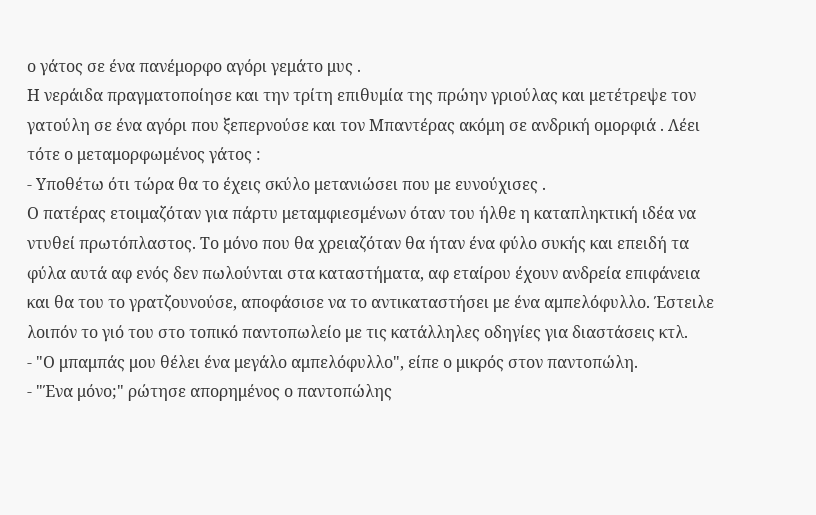ο γάτος σε ένα πανέμορφο αγόρι γεμάτο μυς .
Η νεράιδα πραγματοποίησε και την τρίτη επιθυμία της πρώην γριούλας και μετέτρεψε τον γατούλη σε ένα αγόρι που ξεπερνούσε και τον Μπαντέρας ακόμη σε ανδρική ομορφιά . Λέει τότε ο μεταμορφωμένος γάτος :
- Υποθέτω ότι τώρα θα το έχεις σκύλο μετανιώσει που με ευνούχισες .
Ο πατέρας ετοιμαζόταν για πάρτυ μεταμφιεσμένων όταν του ήλθε η καταπληκτική ιδέα να ντυθεί πρωτόπλαστος. Το μόνο που θα χρειαζόταν θα ήταν ένα φύλο συκής και επειδή τα φύλα αυτά αφ ενός δεν πωλούνται στα καταστήματα, αφ εταίρου έχουν ανδρεία επιφάνεια και θα του το γρατζουνούσε, αποφάσισε να το αντικαταστήσει με ένα αμπελόφυλλο. Έστειλε λοιπόν το γιό του στο τοπικό παντοπωλείο με τις κατάλληλες οδηγίες για διαστάσεις κτλ.
- "Ο μπαμπάς μου θέλει ένα μεγάλο αμπελόφυλλο", είπε ο μικρός στον παντοπώλη.
- "Ένα μόνο;" ρώτησε απορημένος ο παντοπώλης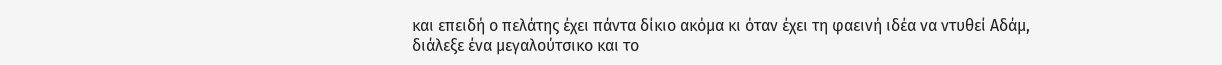και επειδή ο πελάτης έχει πάντα δίκιο ακόμα κι όταν έχει τη φαεινή ιδέα να ντυθεί Αδάμ, διάλεξε ένα μεγαλούτσικο και το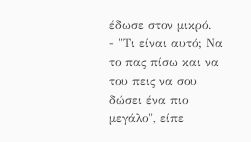έδωσε στον μικρό.
- "Τι είναι αυτό; Να το πας πίσω και να του πεις να σου δώσει ένα πιο μεγάλο", είπε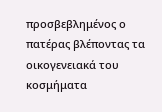προσβεβλημένος ο πατέρας βλέποντας τα οικογενειακά του κοσμήματα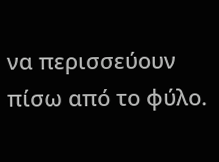να περισσεύουν πίσω από το φύλο.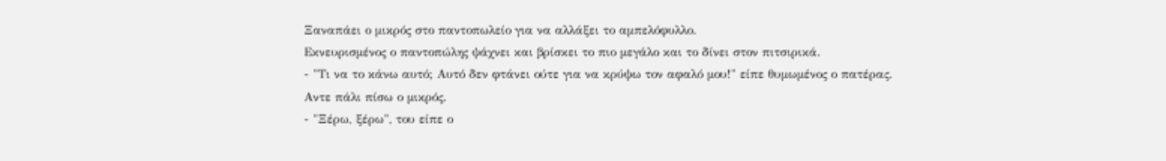Ξαναπάει ο μικρός στο παντοπωλείο για να αλλάξει το αμπελόφυλλο.
Εκνευρισμένος ο παντοπώλης ψάχνει και βρίσκει το πιο μεγάλο και το δίνει στον πιτσιρικά.
- "Τι να το κάνω αυτό; Αυτό δεν φτάνει ούτε για να κρύψω τον αφαλό μου!" είπε θυμωμένος ο πατέρας.
Αντε πάλι πίσω ο μικρός.
- "Ξέρω, ξέρω", του είπε ο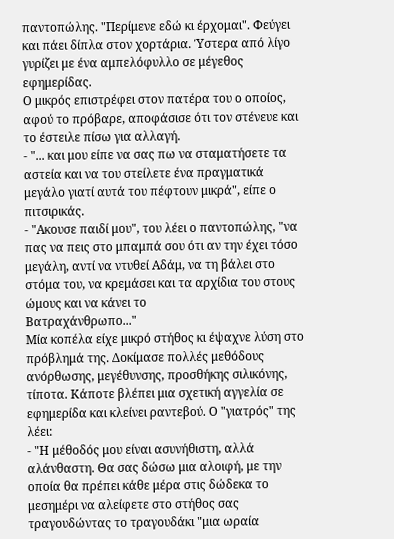παντοπώλης. "Περίμενε εδώ κι έρχομαι". Φεύγει και πάει δίπλα στον χορτάρια. Ύστερα από λίγο γυρίζει με ένα αμπελόφυλλο σε μέγεθος εφημερίδας.
Ο μικρός επιστρέφει στον πατέρα του ο οποίος, αφού το πρόβαρε, αποφάσισε ότι τον στένευε και το έστειλε πίσω για αλλαγή.
- "... και μου είπε να σας πω να σταματήσετε τα αστεία και να του στείλετε ένα πραγματικά μεγάλο γιατί αυτά του πέφτουν μικρά", είπε ο πιτσιρικάς.
- "Ακουσε παιδί μου", του λέει ο παντοπώλης, "να πας να πεις στο μπαμπά σου ότι αν την έχει τόσο μεγάλη, αντί να ντυθεί Αδάμ, να τη βάλει στο στόμα του, να κρεμάσει και τα αρχίδια του στους ώμους και να κάνει το
Βατραχάνθρωπο..."
Μία κοπέλα είχε μικρό στήθος κι έψαχνε λύση στο πρόβλημά της. Δοκίμασε πολλές μεθόδους ανόρθωσης, μεγέθυνσης, προσθήκης σιλικόνης, τίποτα. Κάποτε βλέπει μια σχετική αγγελία σε εφημερίδα και κλείνει ραντεβού. Ο "γιατρός" της λέει:
- "Η μέθοδός μου είναι ασυνήθιστη, αλλά αλάνθαστη. Θα σας δώσω μια αλοιφή, με την οποία θα πρέπει κάθε μέρα στις δώδεκα το μεσημέρι να αλείφετε στο στήθος σας τραγουδώντας το τραγουδάκι "μια ωραία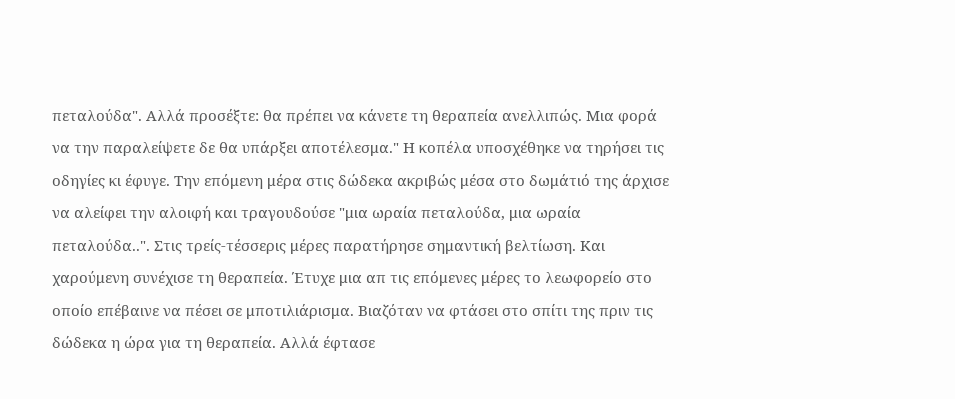πεταλούδα". Αλλά προσέξτε: θα πρέπει να κάνετε τη θεραπεία ανελλιπώς. Μια φορά να την παραλείψετε δε θα υπάρξει αποτέλεσμα." Η κοπέλα υποσχέθηκε να τηρήσει τις οδηγίες κι έφυγε. Την επόμενη μέρα στις δώδεκα ακριβώς μέσα στο δωμάτιό της άρχισε να αλείφει την αλοιφή και τραγουδούσε "μια ωραία πεταλούδα, μια ωραία πεταλούδα..". Στις τρείς-τέσσερις μέρες παρατήρησε σημαντική βελτίωση. Και χαρούμενη συνέχισε τη θεραπεία. Έτυχε μια απ τις επόμενες μέρες το λεωφορείο στο οποίο επέβαινε να πέσει σε μποτιλιάρισμα. Βιαζόταν να φτάσει στο σπίτι της πριν τις δώδεκα η ώρα για τη θεραπεία. Αλλά έφτασε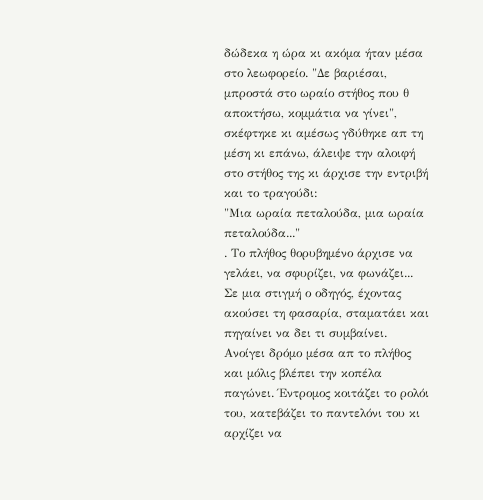δώδεκα η ώρα κι ακόμα ήταν μέσα στο λεωφορείο. "Δε βαριέσαι, μπροστά στο ωραίο στήθος που θ αποκτήσω, κομμάτια να γίνει", σκέφτηκε κι αμέσως γδύθηκε απ τη μέση κι επάνω, άλειψε την αλοιφή στο στήθος της κι άρχισε την εντριβή και το τραγούδι:
"Μια ωραία πεταλούδα, μια ωραία πεταλούδα..."
. Το πλήθος θορυβημένο άρχισε να γελάει, να σφυρίζει, να φωνάζει... Σε μια στιγμή ο οδηγός, έχοντας ακούσει τη φασαρία, σταματάει και πηγαίνει να δει τι συμβαίνει. Ανοίγει δρόμο μέσα απ το πλήθος και μόλις βλέπει την κοπέλα παγώνει. Έντρομος κοιτάζει το ρολόι του, κατεβάζει το παντελόνι του κι αρχίζει να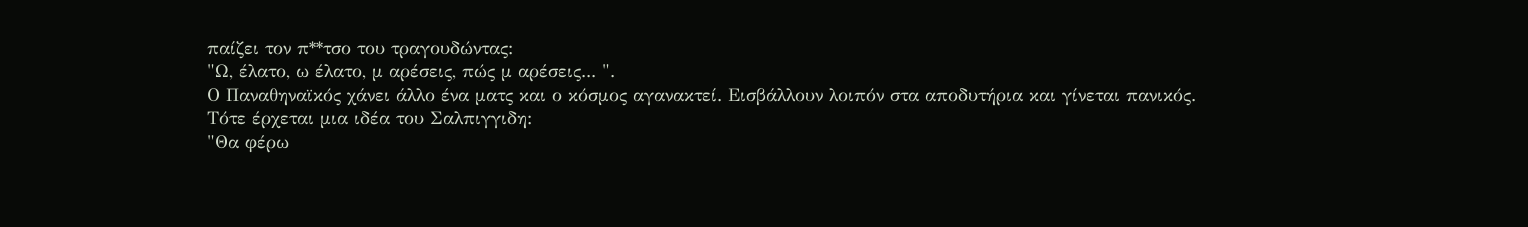παίζει τον π**τσο του τραγουδώντας:
"Ω, έλατο, ω έλατο, μ αρέσεις, πώς μ αρέσεις... ".
Ο Παναθηναϊκός χάνει άλλο ένα ματς και ο κόσμος αγανακτεί. Εισβάλλουν λοιπόν στα αποδυτήρια και γίνεται πανικός.
Τότε έρχεται μια ιδέα του Σαλπιγγιδη:
"Θα φέρω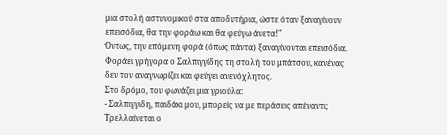μια στολή αστυνομικού στα αποδυτήρια, ώστε όταν ξαναγίνουν επεισόδια, θα την φοράω και θα φεύγω άνετα!"
Όντως, την επόμενη φορά (όπως πάντα) ξαναγίνονται επεισόδια. Φοράει γρήγορα ο Σαλπιγγίδης τη στολή του μπάτσου, κανένας δεν τον αναγνωρίζει και φεύγει ανενόχλητος.
Στο δρόμο, του φωνάζει μια γριούλα:
- Σαλπιγγιδη, παιδάκι μου, μπορείς να με περάσεις απέναντι;
Τρελλαίνεται ο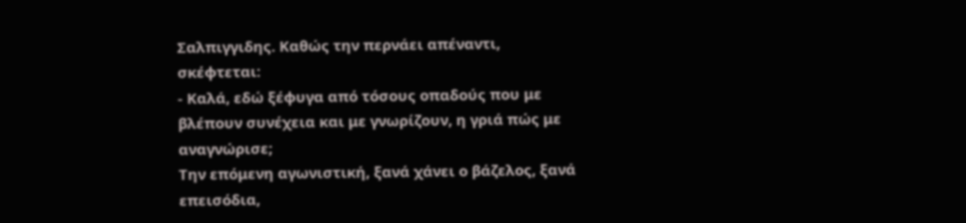Σαλπιγγιδης. Καθώς την περνάει απέναντι, σκέφτεται:
- Καλά, εδώ ξέφυγα από τόσους οπαδούς που με βλέπουν συνέχεια και με γνωρίζουν, η γριά πώς με αναγνώρισε;
Την επόμενη αγωνιστική, ξανά χάνει ο βάζελος, ξανά επεισόδια,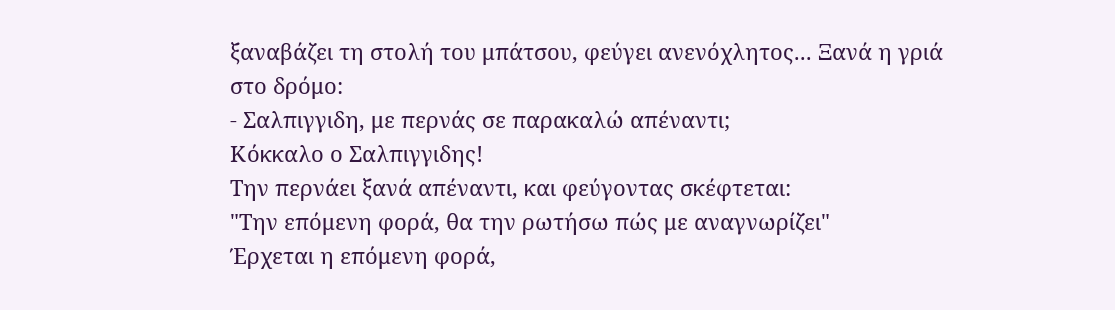ξαναβάζει τη στολή του μπάτσου, φεύγει ανενόχλητος... Ξανά η γριά στο δρόμο:
- Σαλπιγγιδη, με περνάς σε παρακαλώ απέναντι;
Κόκκαλο ο Σαλπιγγιδης!
Την περνάει ξανά απέναντι, και φεύγοντας σκέφτεται:
"Την επόμενη φορά, θα την ρωτήσω πώς με αναγνωρίζει"
Έρχεται η επόμενη φορά,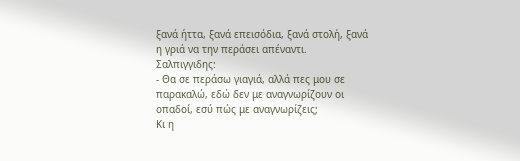ξανά ήττα, ξανά επεισόδια, ξανά στολή, ξανά η γριά να την περάσει απέναντι.
Σαλπιγγιδης:
- Θα σε περάσω γιαγιά, αλλά πες μου σε παρακαλώ, εδώ δεν με αναγνωρίζουν οι οπαδοί, εσύ πώς με αναγνωρίζεις;
Κι η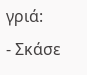γριά:
- Σκάσε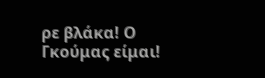ρε βλάκα! Ο Γκούμας είμαι!